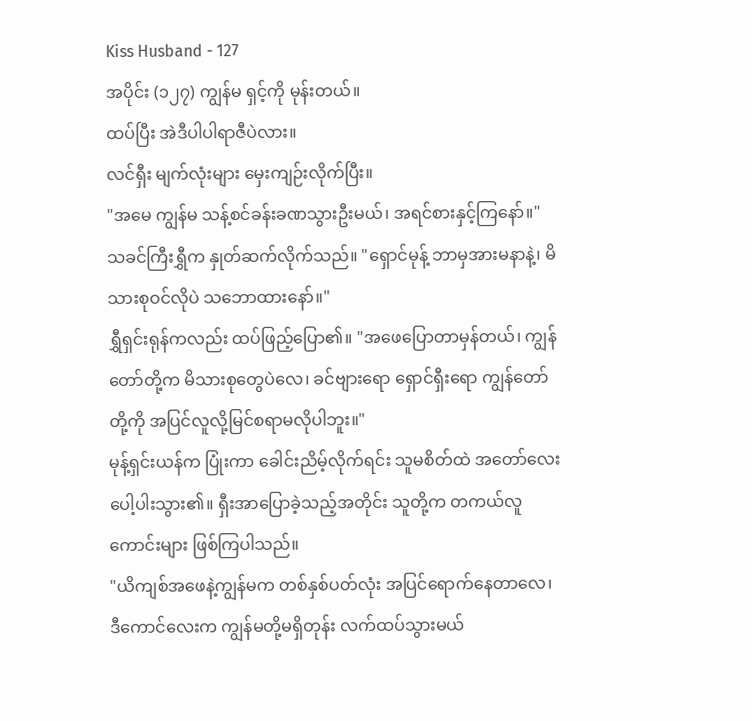Kiss Husband - 127
အပိုင်း (၁၂၇) ကျွန်မ ရှင့်ကို မုန်းတယ်။
ထပ်ပြီး အဲဒီပါပါရာဇီပဲလား။
လင်ရှီး မျက်လုံးများ မှေးကျဉ်းလိုက်ပြီး။
"အမေ ကျွန်မ သန့်စင်ခန်းခဏသွားဦးမယ်၊ အရင်စားနှင့်ကြနော်။"
သခင်ကြီးရွှီက နှုတ်ဆက်လိုက်သည်။ "ရှောင်မုန့် ဘာမှအားမနာနဲ့၊ မိသားစုဝင်လိုပဲ သဘောထားနော်။"
ရွှီရှင်းရုန်ကလည်း ထပ်ဖြည့်ပြော၏။ "အဖေပြောတာမှန်တယ်၊ ကျွန်တော်တို့က မိသားစုတွေပဲလေ၊ ခင်ဗျားရော ရှောင်ရှီးရော ကျွန်တော်တို့ကို အပြင်လူလို့မြင်စရာမလိုပါဘူး။"
မုန့်ရှင်းယန်က ပြုံးကာ ခေါင်းညိမ့်လိုက်ရင်း သူမစိတ်ထဲ အတော်လေး ပေါ့ပါးသွား၏။ ရှီးအာပြောခဲ့သည့်အတိုင်း သူတို့က တကယ်လူကောင်းများ ဖြစ်ကြပါသည်။
"ယိကျစ်အဖေနဲ့ကျွန်မက တစ်နှစ်ပတ်လုံး အပြင်ရောက်နေတာလေ၊ ဒီကောင်လေးက ကျွန်မတို့မရှိတုန်း လက်ထပ်သွားမယ်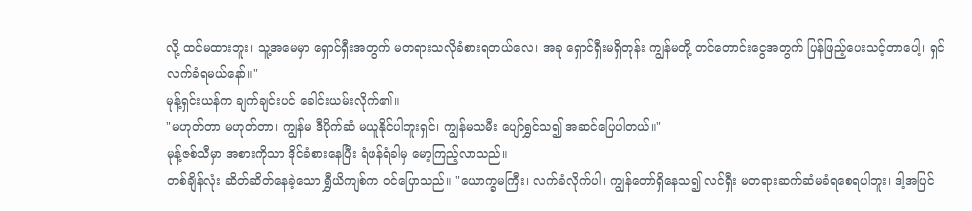လို့ ထင်မထားဘူး၊ သူ့အမေမှာ ရှောင်ရှီးအတွက် မတရားသလိုခံစားရတယ်လေ၊ အခု ရှောင်ရှီးမရှိတုန်း ကျွန်မတို့ တင်တောင်းငွေအတွက် ပြန်ဖြည့်ပေးသင့်တာပေါ့၊ ရှင် လက်ခံရမယ်နော်။"
မုန့်ရှင်းယန်က ချက်ချင်းပင် ခေါင်းယမ်းလိုက်၏။
"မဟုတ်တာ မဟုတ်တာ၊ ကျွန်မ ဒီပိုက်ဆံ မယူနိုင်ပါဘူးရှင်၊ ကျွန်မသမီး ပျော်ရွှင်သ၍ အဆင်ပြေပါတယ်။"
မုန့်ဇစ်သီမှာ အစားကိုသာ ဒိုင်ခံစားနေပြီး ရံဖန်ရံခါမှ မော့ကြည့်လာသည်။
တစ်ချိန်လုံး ဆိတ်ဆိတ်နေခဲ့သော ရွှီယိကျစ်က ဝင်ပြောသည်။ "ယောက္ခမကြီး၊ လက်ခံလိုက်ပါ၊ ကျွန်တော်ရှိနေသ၍ လင်ရှီး မတရားဆက်ဆံမခံရစေရပါဘူး၊ ဒါ့အပြင်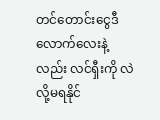တင်တောင်းငွေဒီလောက်လေးနဲ့လည်း လင်ရှီးကို လဲလို့မရနိုင်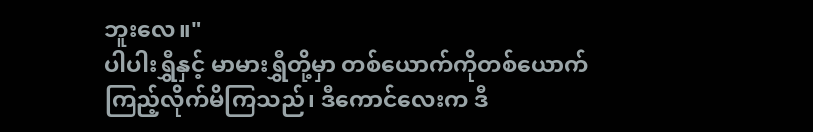ဘူးလေ။"
ပါပါးရွှီနှင့် မာမားရွှီတို့မှာ တစ်ယောက်ကိုတစ်ယောက် ကြည့်လိုက်မိကြသည်၊ ဒီကောင်လေးက ဒီ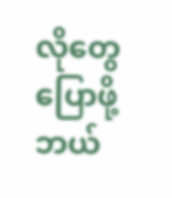လိုတွေပြောဖို့ ဘယ်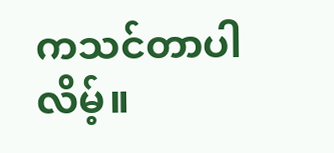ကသင်တာပါလိမ့်။